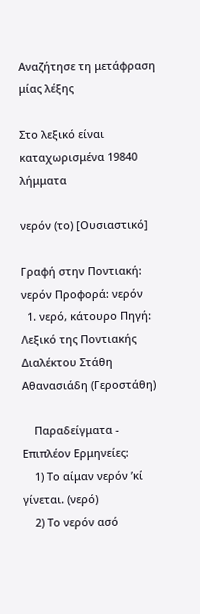Αναζήτησε τη μετάφραση μίας λέξης

Στο λεξικό είναι καταχωρισμένα 19840 λήμματα

νερόν (το) [Ουσιαστικό]

Γραφή στην Ποντιακή: νερόν Προφορά: νερόν
  1. νερό, κάτουρο Πηγή: Λεξικό της Ποντιακής Διαλέκτου Στάθη Αθανασιάδη (Γεροστάθη)

    Παραδείγματα - Επιπλέον Ερμηνείες:
    1) Το αίμαν νερόν ’κί γίνεται. (νερό)
    2) Το νερόν ασό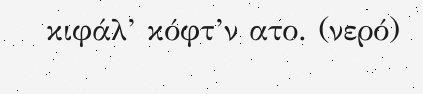κιφάλ’ κόφτ’ν ατο. (νερό)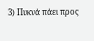3) Πυκνά πάει προς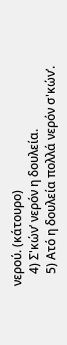νερού. (κάτουρο)
    4) Σ'κών’ νερόν η δουλεία.
    5) Ατό η δουλεία πολλά νερόν σ'κών’.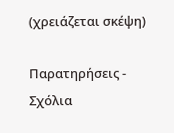(χρειάζεται σκέψη)

Παρατηρήσεις - Σχόλια